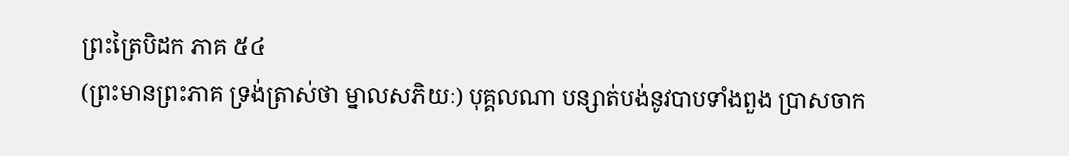ព្រះត្រៃបិដក ភាគ ៥៤
(ព្រះមានព្រះភាគ ទ្រង់ត្រាស់ថា ម្នាលសភិយៈ) បុគ្គលណា បន្សាត់បង់នូវបាបទាំងពួង ប្រាសចាក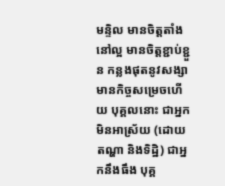មន្ទិល មានចិត្តតាំងនៅល្អ មានចិត្តខ្ជាប់ខ្ជួន កន្លងផុតនូវសង្សា មានកិច្ចសម្រេចហើយ បុគ្គលនោះ ជាអ្នកមិនអាស្រ័យ (ដោយតណ្ហា និងទិដ្ឋិ) ជាអ្នកនឹងធឹង បុគ្គ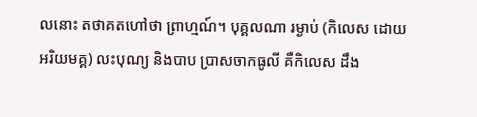លនោះ តថាគតហៅថា ព្រាហ្មណ៍។ បុគ្គលណា រម្ងាប់ (កិលេស ដោយអរិយមគ្គ) លះបុណ្យ និងបាប ប្រាសចាកធូលី គឺកិលេស ដឹង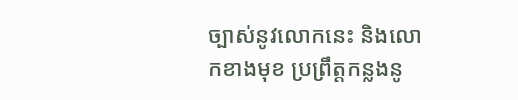ច្បាស់នូវលោកនេះ និងលោកខាងមុខ ប្រព្រឹត្តកន្លងនូ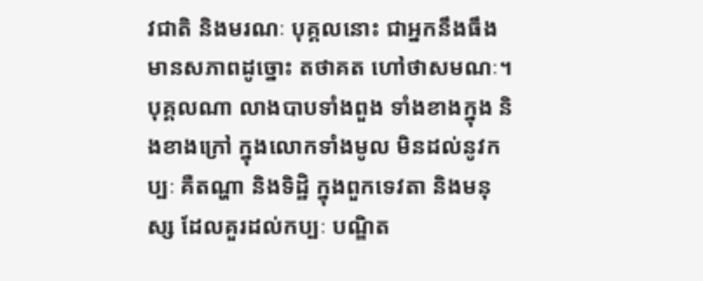វជាតិ និងមរណៈ បុគ្គលនោះ ជាអ្នកនឹងធឹង មានសភាពដូច្នោះ តថាគត ហៅថាសមណៈ។ បុគ្គលណា លាងបាបទាំងពួង ទាំងខាងក្នុង និងខាងក្រៅ ក្នុងលោកទាំងមូល មិនដល់នូវកប្បៈ គឺតណ្ហា និងទិដ្ឋិ ក្នុងពួកទេវតា និងមនុស្ស ដែលគួរដល់កប្បៈ បណ្ឌិត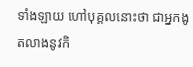ទាំងឡាយ ហៅបុគ្គលនោះថា ជាអ្នកងូតលាងនូវកិ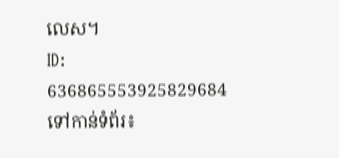លេស។
ID: 636865553925829684
ទៅកាន់ទំព័រ៖